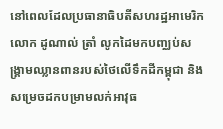នៅពេលដែលប្រធានាធិបតីសហរដ្ឋអាមេរិក លោក ដូណាល់ ត្រាំ លូកដៃមកបញ្ឈប់សង្គ្រាមឈ្លានពានរបស់ថៃលើទឹកដីកម្ពុជា និងសម្រេចដកបម្រាមលក់អាវុធ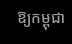ឱ្យកម្ពុជា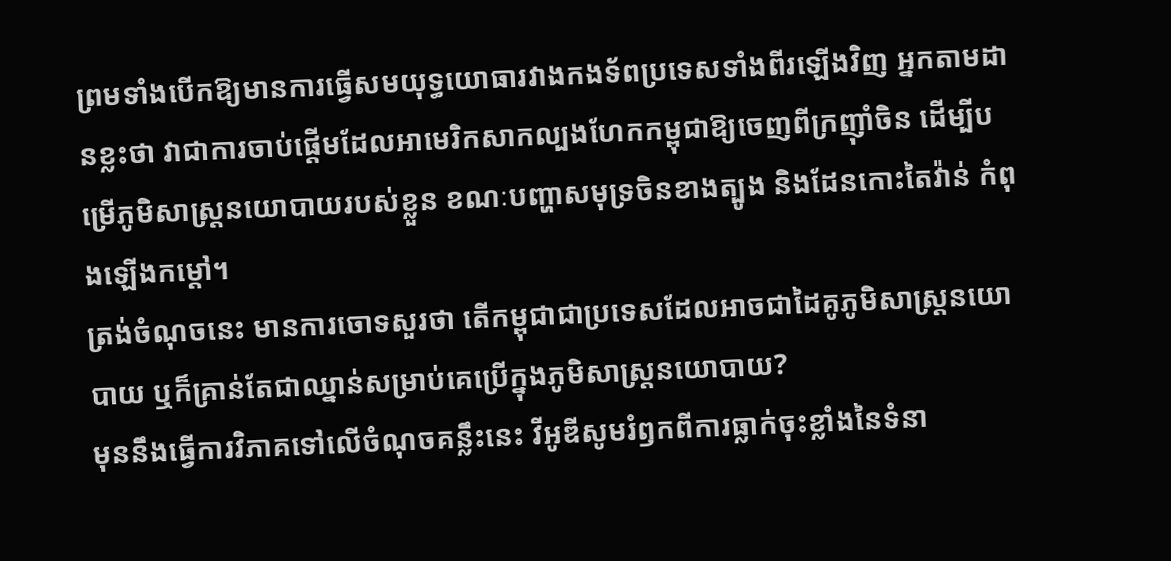ព្រមទាំងបើកឱ្យមានការធ្វើសមយុទ្ធយោធារវាងកងទ័ពប្រទេសទាំងពីរឡើងវិញ អ្នកតាមដានខ្លះថា វាជាការចាប់ផ្តើមដែលអាមេរិកសាកល្បងហែកកម្ពុជាឱ្យចេញពីក្រញ៉ាំចិន ដើម្បីបម្រើភូមិសាស្ត្រនយោបាយរបស់ខ្លួន ខណៈបញ្ហាសមុទ្រចិនខាងត្បូង និងដែនកោះតៃវ៉ាន់ កំពុងឡើងកម្តៅ។
ត្រង់ចំណុចនេះ មានការចោទសួរថា តើកម្ពុជាជាប្រទេសដែលអាចជាដៃគូភូមិសាស្ត្រនយោបាយ ឬក៏គ្រាន់តែជាឈ្នាន់សម្រាប់គេប្រើក្នុងភូមិសាស្រ្តនយោបាយ?
មុននឹងធ្វើការវិភាគទៅលើចំណុចគន្លឹះនេះ វីអូឌីសូមរំឭកពីការធ្លាក់ចុះខ្លាំងនៃទំនា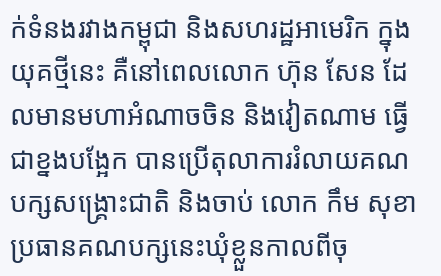ក់ទំនងរវាងកម្ពុជា និងសហរដ្ឋអាមេរិក ក្នុងយុគថ្មីនេះ គឺនៅពេលលោក ហ៊ុន សែន ដែលមានមហាអំណាចចិន និងវៀតណាម ធ្វើជាខ្នងបង្អែក បានប្រើតុលាការរំលាយគណបក្សសង្គ្រោះជាតិ និងចាប់ លោក កឹម សុខា ប្រធានគណបក្សនេះឃុំខ្លួនកាលពីចុ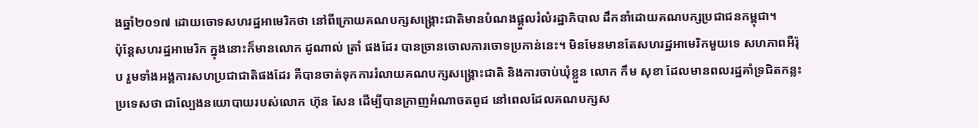ងឆ្នាំ២០១៧ ដោយចោទសហរដ្ឋអាមេរិកថា នៅពីក្រោយគណបក្សសង្គ្រោះជាតិមានបំណងផ្តួលរំលំរដ្ឋាភិបាល ដឹកនាំដោយគណបក្សប្រជាជនកម្ពុជា។
ប៉ុន្តែសហរដ្ឋអាមេរិក ក្នុងនោះក៏មានលោក ដូណាល់ ត្រាំ ផងដែរ បានច្រានចោលការចោទប្រកាន់នេះ។ មិនមែនមានតែសហរដ្ឋអាមេរិកមួយទេ សហភាពអឺរ៉ុប រួមទាំងអង្គការសហប្រជាជាតិផងដែរ គឺបានចាត់ទុកការរំលាយគណបក្សសង្គ្រោះជាតិ និងការចាប់ឃុំខ្លួន លោក កឹម សុខា ដែលមានពលរដ្ឋគាំទ្រជិតកន្លះប្រទេសថា ជាល្បែងនយោបាយរបស់លោក ហ៊ុន សែន ដើម្បីបានក្រាញអំណាចតពូជ នៅពេលដែលគណបក្សស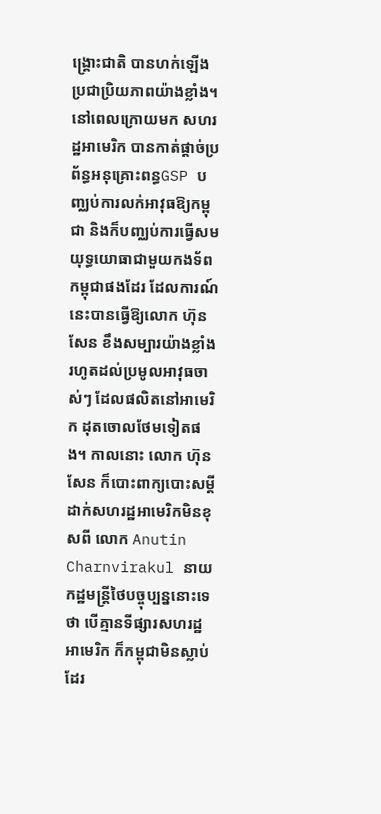ង្គ្រោះជាតិ បានហក់ឡើងប្រជាប្រិយភាពយ៉ាងខ្លាំង។
នៅពេលក្រោយមក សហរដ្ឋអាមេរិក បានកាត់ផ្តាច់ប្រព័ន្ធអនុគ្រោះពន្ធGSP បញ្ឈប់ការលក់អាវុធឱ្យកម្ពុជា និងក៏បញ្ឈប់ការធ្វើសមយុទ្ធយោធាជាមួយកងទ័ពកម្ពុជាផងដែរ ដែលការណ៍នេះបានធ្វើឱ្យលោក ហ៊ុន សែន ខឹងសម្បារយ៉ាងខ្លាំងរហូតដល់ប្រមូលអាវុធចាស់ៗ ដែលផលិតនៅអាមេរិក ដុតចោលថែមទៀតផង។ កាលនោះ លោក ហ៊ុន សែន ក៏បោះពាក្យបោះសម្តីដាក់សហរដ្ឋអាមេរិកមិនខុសពី លោក Anutin Charnvirakul នាយកដ្ឋមន្ត្រីថៃបច្ចុប្បន្ននោះទេថា បើគ្មានទីផ្សារសហរដ្ឋអាមេរិក ក៏កម្ពុជាមិនស្លាប់ដែរ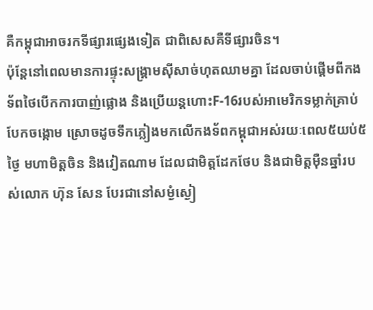គឺកម្ពុជាអាចរកទីផ្សារផ្សេងទៀត ជាពិសេសគឺទីផ្សារចិន។
ប៉ុន្តែនៅពេលមានការផ្ទុះសង្គ្រាមស៊ីសាច់ហុតឈាមគ្នា ដែលចាប់ផ្តើមពីកងទ័ពថៃបើកការបាញ់ផ្លោង និងប្រើយន្តហោះF-16របស់អាមេរិកទម្លាក់គ្រាប់បែកចង្កោម ស្រោចដូចទឹកភ្លៀងមកលើកងទ័ពកម្ពុជាអស់រយៈពេល៥យប់៥ថ្ងៃ មហាមិត្តចិន និងវៀតណាម ដែលជាមិត្តដែកថែប និងជាមិត្តម៉ឺនឆ្នាំរបស់លោក ហ៊ុន សែន បែរជានៅសម្ងំស្ងៀ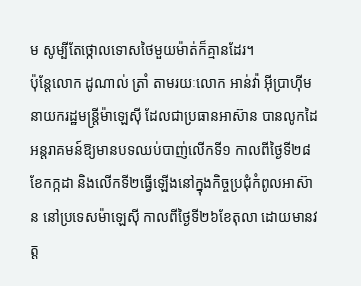ម សូម្បីតែថ្កោលទោសថៃមួយម៉ាត់ក៏គ្មានដែរ។
ប៉ុន្តែលោក ដូណាល់ ត្រាំ តាមរយៈលោក អាន់វ៉ា អ៊ីប្រាហ៊ីម នាយករដ្ឋមន្ត្រីម៉ាឡេស៊ី ដែលជាប្រធានអាស៊ាន បានលូកដៃអន្តរាគមន៍ឱ្យមានបទឈប់បាញ់លើកទី១ កាលពីថ្ងៃទី២៨ខែកក្កដា និងលើកទី២ធ្វើឡើងនៅក្នុងកិច្ចប្រជុំកំពូលអាស៊ាន នៅប្រទេសម៉ាឡេស៊ី កាលពីថ្ងៃទី២៦ខែតុលា ដោយមានវត្ត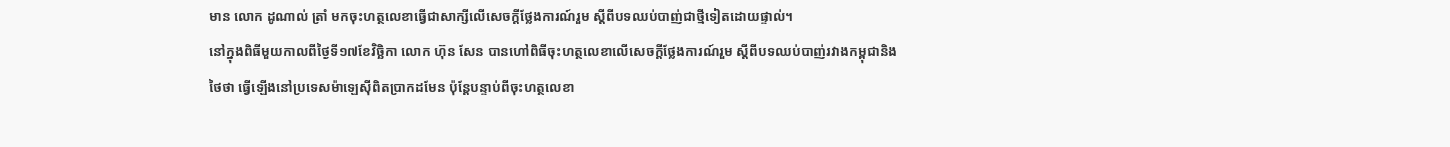មាន លោក ដូណាល់ ត្រាំ មកចុះហត្ថលេខាធ្វើជាសាក្សីលើសេចក្តីថ្លែងការណ៍រួម ស្តីពីបទឈប់បាញ់ជាថ្មីទៀតដោយផ្ទាល់។
នៅក្នុងពិធីមួយកាលពីថ្ងៃទី១៧ខែវិច្ឆិកា លោក ហ៊ុន សែន បានហៅពិធីចុះហត្ថលេខាលើសេចក្តីថ្លែងការណ៍រួម ស្តីពីបទឈប់បាញ់រវាងកម្ពុជានិងថៃថា ធ្វើឡើងនៅប្រទេសម៉ាឡេស៊ីពិតប្រាកដមែន ប៉ុន្តែបន្ទាប់ពីចុះហត្ថលេខា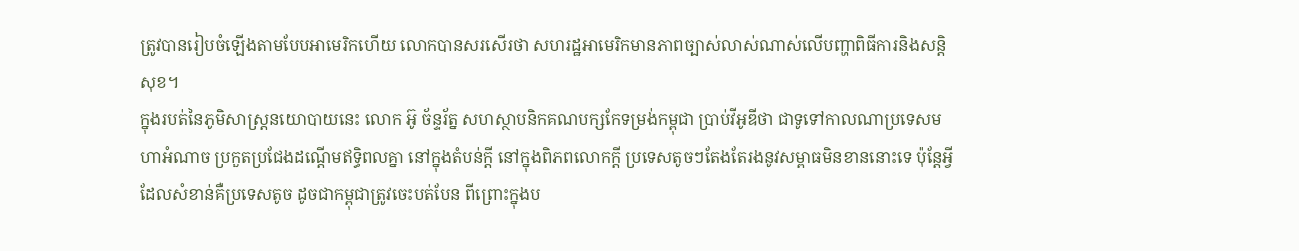ត្រូវបានរៀបចំឡើងតាមបែបអាមេរិកហើយ លោកបានសរសើរថា សហរដ្ឋអាមេរិកមានភាពច្បាស់លាស់ណាស់លើបញ្ហាពិធីការនិងសន្តិសុខ។
ក្នុងរបត់នៃភូមិសាស្ត្រនយោបាយនេះ លោក អ៊ូ ច័ន្ទរ័ត្ន សហស្ថាបនិកគណបក្សកែទម្រង់កម្ពុជា ប្រាប់វីអូឌីថា ជាទូទៅកាលណាប្រទេសមហាអំណាច ប្រកួតប្រជែងដណ្តើមឥទ្ធិពលគ្នា នៅក្នុងតំបន់ក្តី នៅក្នុងពិភពលោកក្តី ប្រទេសតូចៗតែងតែរងនូវសម្ពាធមិនខាននោះទេ ប៉ុន្តែអ្វីដែលសំខាន់គឺប្រទេសតូច ដូចជាកម្ពុជាត្រូវចេះបត់បែន ពីព្រោះក្នុងប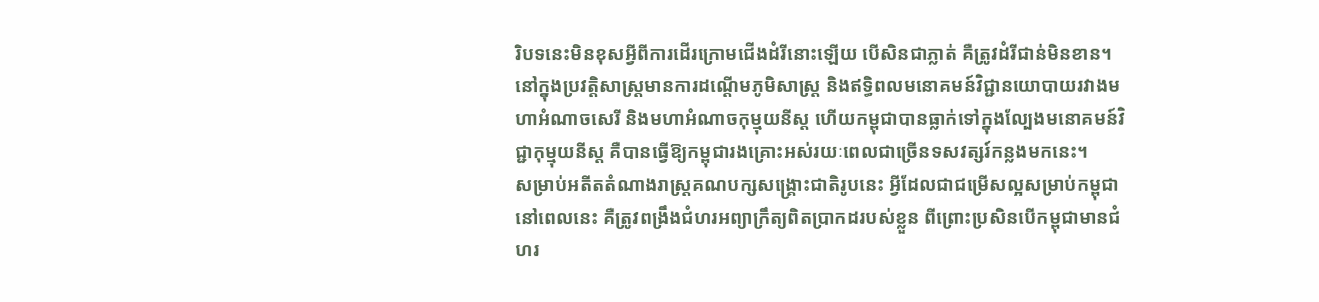រិបទនេះមិនខុសអ្វីពីការដើរក្រោមជើងដំរីនោះឡើយ បើសិនជាភ្លាត់ គឺត្រូវដំរីជាន់មិនខាន។ នៅក្នុងប្រវត្តិសាស្ត្រមានការដណ្តើមភូមិសាស្ត្រ និងឥទ្ធិពលមនោគមន៍វិជ្ជានយោបាយរវាងមហាអំណាចសេរី និងមហាអំណាចកុម្មុយនីស្ត ហើយកម្ពុជាបានធ្លាក់ទៅក្នុងល្បែងមនោគមន៍វិជ្ជាកុម្មុយនីស្ត គឺបានធ្វើឱ្យកម្ពុជារងគ្រោះអស់រយៈពេលជាច្រើនទសវត្សរ៍កន្លងមកនេះ។
សម្រាប់អតីតតំណាងរាស្ត្រគណបក្សសង្គ្រោះជាតិរូបនេះ អ្វីដែលជាជម្រើសល្អសម្រាប់កម្ពុជានៅពេលនេះ គឺត្រូវពង្រឹងជំហរអព្យាក្រឹត្យពិតប្រាកដរបស់ខ្លួន ពីព្រោះប្រសិនបើកម្ពុជាមានជំហរ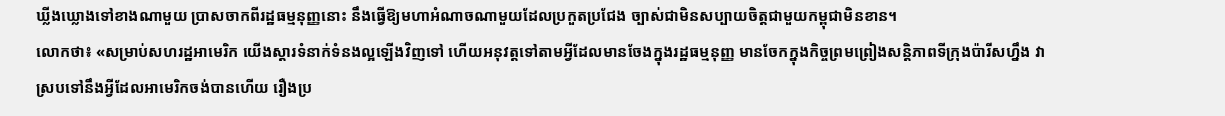ឃ្លីងឃ្លោងទៅខាងណាមួយ ប្រាសចាកពីរដ្ឋធម្មនុញ្ញនោះ នឹងធ្វើឱ្យមហាអំណាចណាមួយដែលប្រកួតប្រជែង ច្បាស់ជាមិនសប្បាយចិត្តជាមួយកម្ពុជាមិនខាន។
លោកថា៖ «សម្រាប់សហរដ្ឋអាមេរិក យើងស្តារទំនាក់ទំនងល្អឡើងវិញទៅ ហើយអនុវត្តទៅតាមអ្វីដែលមានចែងក្នុងរដ្ឋធម្មនុញ្ញ មានចែកក្នុងកិច្ចព្រមព្រៀងសន្តិភាពទីក្រុងប៉ារីសហ្នឹង វាស្របទៅនឹងអ្វីដែលអាមេរិកចង់បានហើយ រឿងប្រ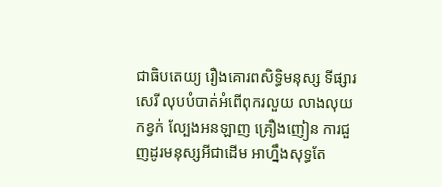ជាធិបតេយ្យ រឿងគោរពសិទ្ធិមនុស្ស ទីផ្សារសេរី លុបបំបាត់អំពើពុករលួយ លាងលុយកខ្វក់ ល្បែងអនឡាញ គ្រឿងញៀន ការជួញដូរមនុស្សអីជាដើម អាហ្នឹងសុទ្ធតែ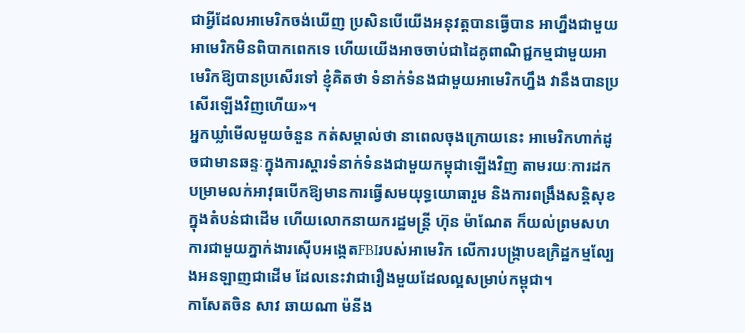ជាអ្វីដែលអាមេរិកចង់ឃើញ ប្រសិនបើយើងអនុវត្តបានធ្វើបាន អាហ្នឹងជាមួយអាមេរិកមិនពិបាកពេកទេ ហើយយើងអាចចាប់ជាដៃគូពាណិជ្ជកម្មជាមួយអាមេរិកឱ្យបានប្រសើរទៅ ខ្ញុំគិតថា ទំនាក់ទំនងជាមួយអាមេរិកហ្នឹង វានឹងបានប្រសើរឡើងវិញហើយ»។
អ្នកឃ្លាំមើលមួយចំនួន កត់សម្គាល់ថា នាពេលចុងក្រោយនេះ អាមេរិកហាក់ដូចជាមានឆន្ទៈក្នុងការស្តារទំនាក់ទំនងជាមួយកម្ពុជាឡើងវិញ តាមរយៈការដកបម្រាមលក់អាវុធបើកឱ្យមានការធ្វើសមយុទ្ធយោធារួម និងការពង្រឹងសន្តិសុខក្នុងតំបន់ជាដើម ហើយលោកនាយករដ្ឋមន្ត្រី ហ៊ុន ម៉ាណែត ក៏យល់ព្រមសហការជាមួយភ្នាក់ងារស៊ើបអង្កេតFBIរបស់អាមេរិក លើការបង្ក្រាបឧក្រិដ្ឋកម្មល្បែងអនឡាញជាដើម ដែលនេះវាជារឿងមួយដែលល្អសម្រាប់កម្ពុជា។
កាសែតចិន សាវ ឆាយណា ម៉នីង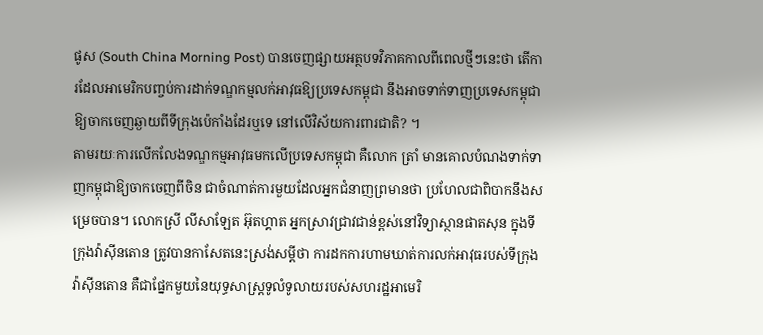ផូស (South China Morning Post) បានចេញផ្សាយអត្ថបទវិភាគកាលពីពេលថ្មីៗនេះថា តើការដែលអាមេរិកបញ្ចប់ការដាក់ទណ្ឌកម្មលក់អាវុធឱ្យប្រទេសកម្ពុជា នឹងអាចទាក់ទាញប្រទេសកម្ពុជា ឱ្យចាកចេញឆ្ងាយពីទីក្រុងប៉េកាំងដែរឬទេ នៅលើវិស័យការពារជាតិ? ។
តាមរយៈការលើកលែងទណ្ឌកម្មអាវុធមកលើប្រទេសកម្ពុជា គឺលោក ត្រាំ មានគោលបំណងទាក់ទាញកម្ពុជាឱ្យចាកចេញពីចិន ជាចំណាត់ការមួយដែលអ្នកជំនាញព្រមានថា ប្រហែលជាពិបាកនឹងសម្រេចបាន។ លោកស្រី លីសាឡែត អ៊ុតហ្គាត អ្នកស្រាវជ្រាវជាន់ខ្ពស់នៅវិទ្យាស្ថានផាតសុន ក្នុងទីក្រុងវ៉ាស៊ីនតោន ត្រូវបានកាសែតនេះស្រង់សម្តីថា ការដកការហាមឃាត់ការលក់អាវុធរបស់ទីក្រុងវ៉ាស៊ីនតោន គឺជាផ្នែកមួយនៃយុទ្ធសាស្ត្រទូលំទូលាយរបស់សហរដ្ឋអាមេរិ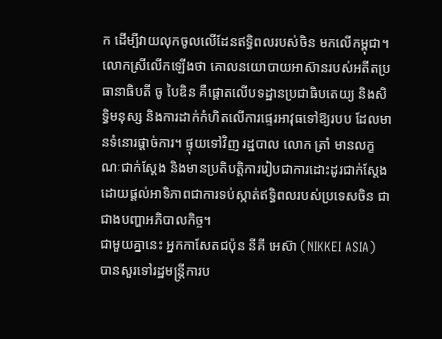ក ដើម្បីវាយលុកចូលលើដែនឥទ្ធិពលរបស់ចិន មកលើកម្ពុជា។ លោកស្រីលើកឡើងថា គោលនយោបាយអាស៊ានរបស់អតីតប្រធានាធិបតី ចូ បៃឌិន គឺផ្តោតលើបទដ្ឋានប្រជាធិបតេយ្យ និងសិទ្ធិមនុស្ស និងការដាក់កំហិតលើការផ្ទេរអាវុធទៅឱ្យរបប ដែលមានទំនោរផ្តាច់ការ។ ផ្ទុយទៅវិញ រដ្ឋបាល លោក ត្រាំ មានលក្ខណៈជាក់ស្តែង និងមានប្រតិបត្តិការរៀបជាការដោះដូរជាក់ស្តែង ដោយផ្តល់អាទិភាពជាការទប់ស្កាត់ឥទ្ធិពលរបស់ប្រទេសចិន ជាជាងបញ្ហាអភិបាលកិច្ច។
ជាមួយគ្នានេះ អ្នកកាសែតជប៉ុន នីគី អេស៊ា (NIKKEI ASIA) បានសួរទៅរដ្ឋមន្ត្រីការប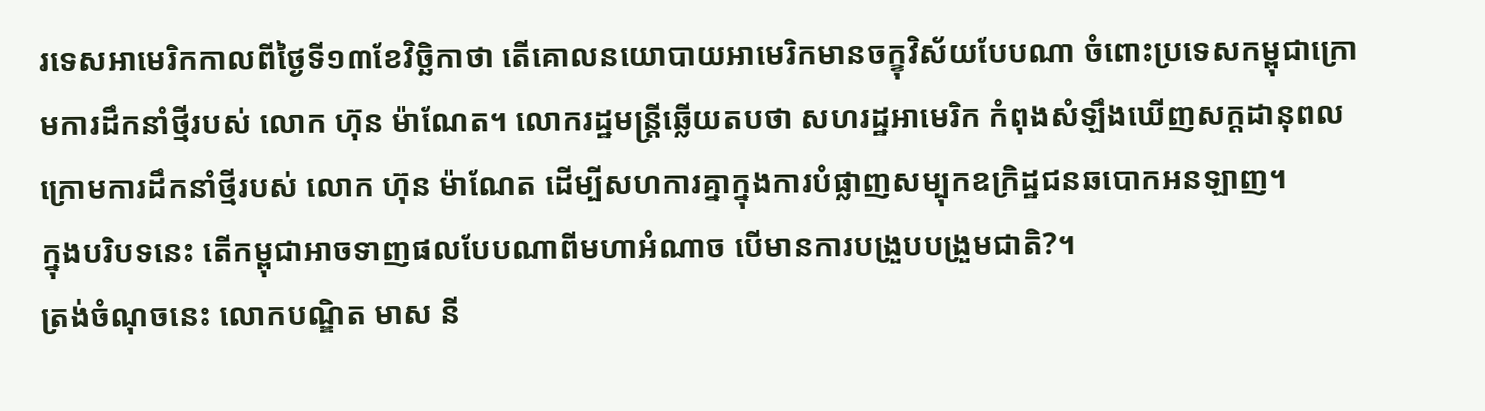រទេសអាមេរិកកាលពីថ្ងៃទី១៣ខែវិច្ឆិកាថា តើគោលនយោបាយអាមេរិកមានចក្ខុវិស័យបែបណា ចំពោះប្រទេសកម្ពុជាក្រោមការដឹកនាំថ្មីរបស់ លោក ហ៊ុន ម៉ាណែត។ លោករដ្ឋមន្ត្រីឆ្លើយតបថា សហរដ្ឋអាមេរិក កំពុងសំឡឹងឃើញសក្តដានុពល ក្រោមការដឹកនាំថ្មីរបស់ លោក ហ៊ុន ម៉ាណែត ដើម្បីសហការគ្នាក្នុងការបំផ្លាញសម្បុកឧក្រិដ្ឋជនឆបោកអនឡាញ។
ក្នុងបរិបទនេះ តើកម្ពុជាអាចទាញផលបែបណាពីមហាអំណាច បើមានការបង្រួបបង្រួមជាតិ?។
ត្រង់ចំណុចនេះ លោកបណ្ឌិត មាស នី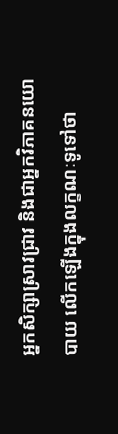អ្នកសិក្សាស្រាវជ្រាវ និងជាអ្នកវិភាគនយោបាយ លើកឡើងក្នុងលក្ខណៈទូទៅថា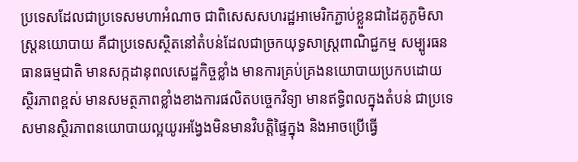ប្រទេសដែលជាប្រទេសមហាអំណាច ជាពិសេសសហរដ្ឋអាមេរិកភ្ជាប់ខ្លួនជាដៃគូភូមិសាស្ត្រនយោបាយ គឺជាប្រទេសស្ថិតនៅតំបន់ដែលជាច្រកយុទ្ធសាស្ត្រពាណិជ្ជកម្ម សម្បូរធនធានធម្មជាតិ មានសក្កដានុពលសេដ្ឋកិច្ចខ្លាំង មានការគ្រប់គ្រងនយោបាយប្រកបដោយស្ថិរភាពខ្ពស់ មានសមត្ថភាពខ្លាំងខាងការផលិតបច្ចេកវិទ្យា មានឥទ្ធិពលក្នុងតំបន់ ជាប្រទេសមានស្ថិរភាពនយោបាយល្អយូរអង្វែងមិនមានវិបត្តិផ្ទៃក្នុង និងអាចប្រើធ្វើ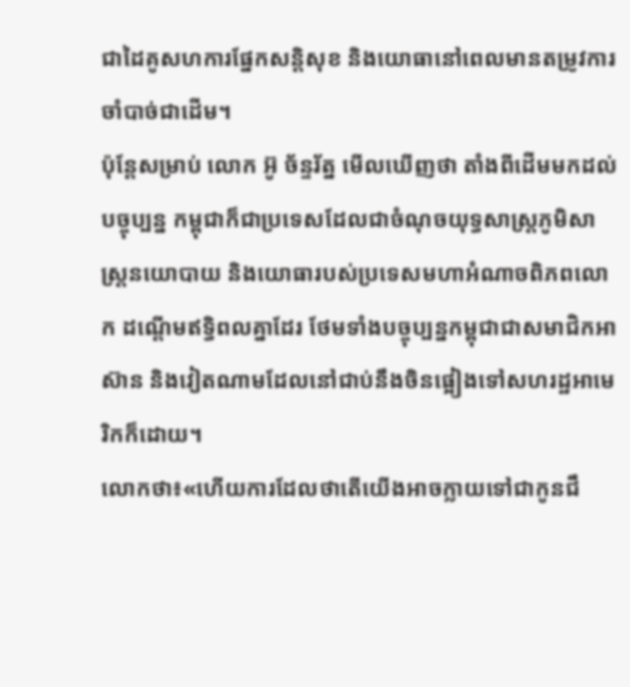ជាដៃគូសហការផ្នែកសន្តិសុខ និងយោធានៅពេលមានតម្រូវការចាំបាច់ជាដើម។
ប៉ុន្តែសម្រាប់ លោក អ៊ូ ច័ន្ទរ័ត្ន មើលឃើញថា តាំងពីដើមមកដល់បច្ចុប្បន្ន កម្ពុជាក៏ជាប្រទេសដែលជាចំណុចយុទ្ធសាស្ត្រភូមិសាស្ត្រនយោបាយ និងយោធារបស់ប្រទេសមហាអំណាចពិភពលោក ដណ្តើមឥទ្ធិពលគ្នាដែរ ថែមទាំងបច្ចុប្បន្នកម្ពុជាជាសមាជិកអាស៊ាន និងវៀតណាមដែលនៅជាប់នឹងចិនផ្អៀងទៅសហរដ្ឋអាមេរិកក៏ដោយ។
លោកថា៖«ហើយការដែលថាតើយើងអាចក្លាយទៅជាកូនជឹ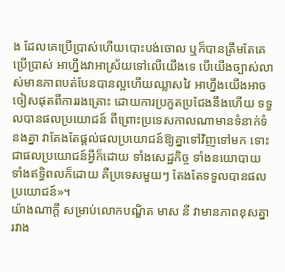ង ដែលគេប្រើប្រាស់ហើយបោះបង់ចោល ឬក៏បានត្រឹមតែគេប្រើប្រាស់ អាហ្នឹងវាអាស្រ័យទៅលើយើងទេ បើយើងច្បាស់លាស់មានភាពបត់បែនបានល្អហើយឈ្លាសវៃ អាហ្នឹងយើងអាចចៀសផុតពីការរងគ្រោះ ដោយការប្រកួតប្រជែងនឹងហើយ ទទួលបានផលប្រយោជន៍ ពីព្រោះប្រទេសកាលណាមានទំនាក់ទំនងគ្នា វាតែងតែផ្តល់ផលប្រយោជន៍ឱ្យគ្នាទៅវិញទៅមក ទោះជាផលប្រយោជន៍អ្វីក៏ដោយ ទាំងសេដ្ឋកិច្ច ទាំងនយោបាយ ទាំងឥទ្ធិពលក៏ដោយ គឺប្រទេសមួយៗ តែងតែទទួលបានផលប្រយោជន៍»។
យ៉ាងណាក្តី សម្រាប់លោកបណ្ឌិត មាស នី វាមានភាពខុសគ្នារវាង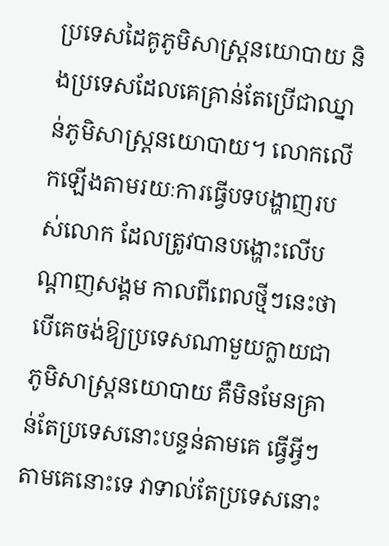ប្រទេសដៃគូភូមិសាស្ត្រនយោបាយ និងប្រទេសដែលគេគ្រាន់តែប្រើជាឈ្នាន់ភូមិសាស្ត្រនយោបាយ។ លោកលើកឡើងតាមរយៈការធ្វើបទបង្ហាញរបស់លោក ដែលត្រូវបានបង្ហោះលើបណ្តាញសង្គម កាលពីពេលថ្មីៗនេះថា បើគេចង់ឱ្យប្រទេសណាមួយក្លាយជាភូមិសាស្រ្តនយោបាយ គឺមិនមែនគ្រាន់តែប្រទេសនោះបន្ទន់តាមគេ ធ្វើអ្វីៗតាមគេនោះទេ វាទាល់តែប្រទេសនោះ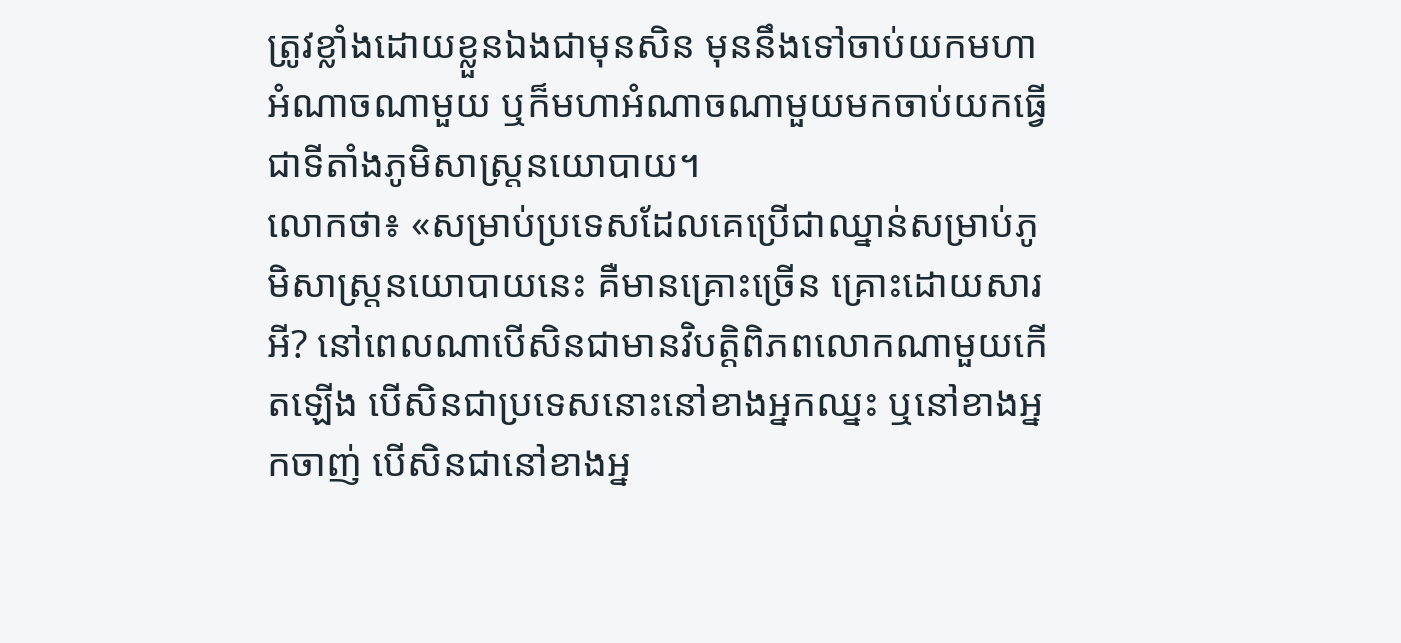ត្រូវខ្លាំងដោយខ្លួនឯងជាមុនសិន មុននឹងទៅចាប់យកមហាអំណាចណាមួយ ឬក៏មហាអំណាចណាមួយមកចាប់យកធ្វើជាទីតាំងភូមិសាស្រ្តនយោបាយ។
លោកថា៖ «សម្រាប់ប្រទេសដែលគេប្រើជាឈ្នាន់សម្រាប់ភូមិសាស្ត្រនយោបាយនេះ គឺមានគ្រោះច្រើន គ្រោះដោយសារអី? នៅពេលណាបើសិនជាមានវិបត្តិពិភពលោកណាមួយកើតឡើង បើសិនជាប្រទេសនោះនៅខាងអ្នកឈ្នះ ឬនៅខាងអ្នកចាញ់ បើសិនជានៅខាងអ្ន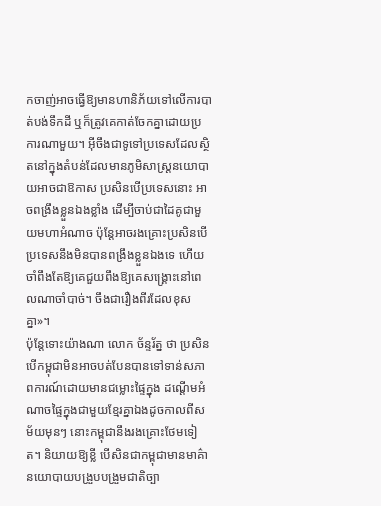កចាញ់អាចធ្វើឱ្យមានហានិភ័យទៅលើការបាត់បង់ទឹកដី ឬក៏ត្រូវគេកាត់ចែកគ្នាដោយប្រការណាមួយ។ អ៊ីចឹងជាទូទៅប្រទេសដែលស្ថិតនៅក្នុងតំបន់ដែលមានភូមិសាស្ត្រនយោបាយអាចជាឱកាស ប្រសិនបើប្រទេសនោះ អាចពង្រឹងខ្លួនឯងខ្លាំង ដើម្បីចាប់ជាដៃគូជាមួយមហាអំណាច ប៉ុន្តែអាចរងគ្រោះប្រសិនបើប្រទេសនឹងមិនបានពង្រឹងខ្លួនឯងទេ ហើយចាំពឹងតែឱ្យគេជួយពឹងឱ្យគេសង្គ្រោះនៅពេលណាចាំបាច់។ ចឹងជារឿងពីរដែលខុសគ្នា»។
ប៉ុន្តែទោះយ៉ាងណា លោក ច័ន្ទរ័ត្ន ថា ប្រសិនបើកម្ពុជាមិនអាចបត់បែនបានទៅទាន់សភាពការណ៍ដោយមានជម្លោះផ្ទៃក្នុង ដណ្តើមអំណាចផ្ទៃក្នុងជាមួយខ្មែរគ្នាឯងដូចកាលពីសម័យមុនៗ នោះកម្ពុជានឹងរងគ្រោះថែមទៀត។ និយាយឱ្យខ្លី បើសិនជាកម្ពុជាមានមាគ៌ានយោបាយបង្រួបបង្រួមជាតិច្បា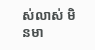ស់លាស់ មិនមា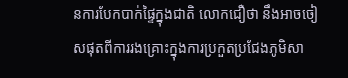នការបែកបាក់ផ្ទៃក្នុងជាតិ លោកជឿថា នឹងអាចចៀសផុតពីការរងគ្រោះក្នុងការប្រកួតប្រជែងភូមិសា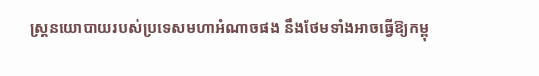ស្ត្រនយោបាយរបស់ប្រទេសមហាអំណាចផង នឹងថែមទាំងអាចធ្វើឱ្យកម្ពុ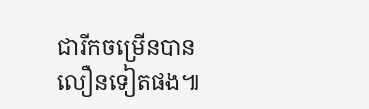ជារីកចម្រើនបានលឿនទៀតផង៕